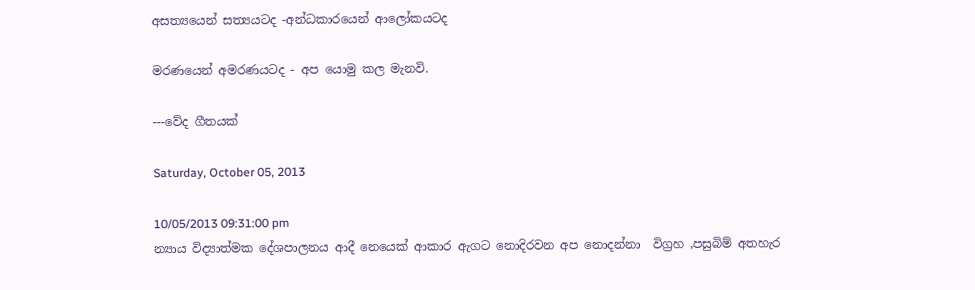අසත්‍යයෙන් සත්‍යයටද -අන්ධකාරයෙන් ආලෝකයටද

මරණයෙන් අමරණයටද - අප යොමු කල මැනවි.

---වේද ගීතයක්

Saturday, October 05, 2013

10/05/2013 09:31:00 pm
න්‍යාය විද්‍යාත්මක දේශපාලනය ආදී නෙයෙක් ආකාර ඇගට නොදිරවන අප නොදන්නා  විග්‍රහ ,පසුබිම් අතහැර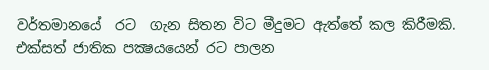වර්තමානයේ  රට  ගැන සිතන විට මීදුමට ඇත්තේ කල කිරීමකි. එක්‌සත් ජාතික පක්‍ෂයයෙන් රට පාලන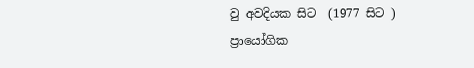වු අවදියක සිට  (1977 සිට ) ප්‍රායෝගික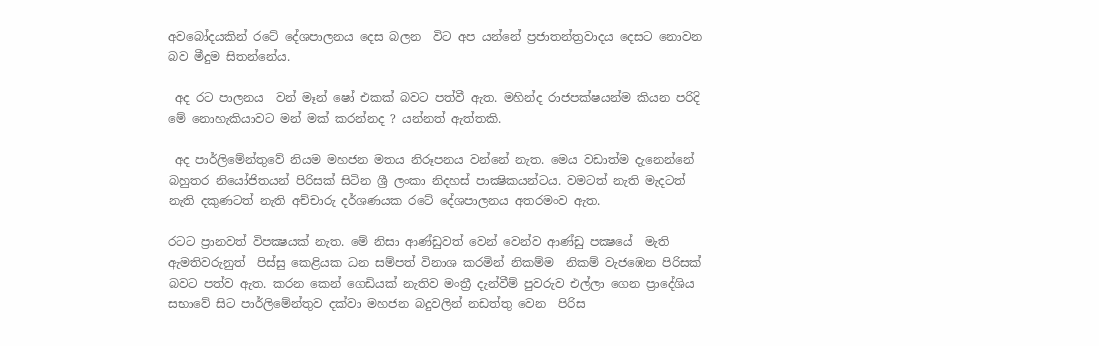අවබෝදයකින් රටේ දේශපාලනය දෙස බලන  විට අප යන්නේ ප්‍රජාතන්ත්‍රවාදය දෙසට නොවන බව මීදුම සිතන්නේය.

 අද රට පාලනය  වන් මෑන් ෂෝ එකක් බවට පත්වී ඇත. මහින්ද රාජපක්ෂයන්ම කියන පරිදි  මේ නොහැකියාවට මන් මක් කරන්නද ? යන්නත් ඇත්තකි.

 අද පාර්ලිමේන්තුවේ නියම මහජන මතය නිරූපනය වන්නේ නැත. මෙය වඩාත්ම දැනෙන්නේ බහුතර නියෝජිතයන් පිරිසක් සිටින ශ්‍රී ලංකා නිදහස් පාක්‍ෂිකයන්ටය. වමටත් නැති මැදටත් නැති දකුණටත් නැති අච්චාරු දර්ශණයක රටේ දේශපාලනය අතරමංව ඇත.

රටට ප්‍රානවත් විපක්‍ෂයක් නැත. මේ නිසා ආණ්‍ඩුවත් වෙන් වෙන්ව ආණ්ඩු පක්‍ෂයේ  මැති ඇමතිවරුනුත්  පිස්සු කෙළියක ධන සම්පත් විනාශ කරමින් නිකම්ම  නිකම් වැජඹෙන පිරිසක් බවට පත්ව ඇත. කරන කෙන් ගෙඩියක් නැතිව මංත්‍රී දැන්වීම් පුවරුව එල්ලා ගෙන ප්‍රාදේශිය සභාවේ සිට පාර්ලිමේන්තුව දක්වා මහජන බදුවලින් නඩත්තු වෙන  පිරිස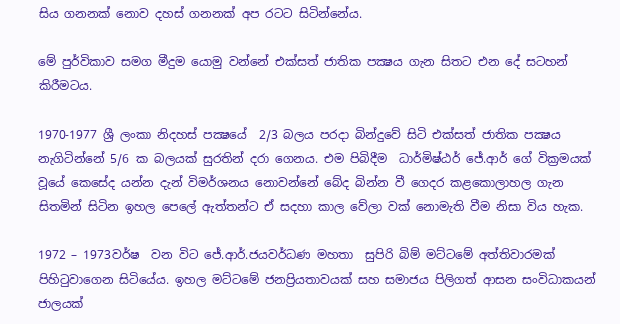සිය ගනනක් නොව දහස් ගනනක් අප රටට සිටින්නේය.

මේ පුර්විකාව සමග මීදුම යොමු වන්නේ එක්‌සත් ජාතික පක්‍ෂය ගැන සිතට එන දේ සටහන් කිරීමටය.

1970-1977 ශ්‍රී ලංකා නිදහස් පක්‍ෂයේ  2/3 බලය පරදා බින්දුවේ සිටි එක්‌සත් ජාතික පක්‍ෂය නැගිටින්නේ 5/6 ක බලයක් සුරතින් දරා ගෙනය. එම පිබිදීම  ධාර්මිෂ්ඨර් ජේ.ආර් ගේ වික්‍රමයක් වූයේ කෙසේද යන්න දැන් විමර්ශනය නොවන්නේ බේද බින්න වී ගෙදර කළකොලාහල ගැන සිතමින් සිටින ඉහල පෙලේ ඇත්තන්ට ඒ සදහා කාල වේලා වක් නොමැති වීම නිසා විය හැක.

1972 – 1973වර්ෂ  වන විට ජේ.ආර්.ජයවර්ධණ මහතා  සුපිරි බිම් මට්ටමේ අත්තිවාරමක් පිහිටුවාගෙන සිටියේය. ඉහල මට්ටමේ ජනප්‍රියතාවයක් සහ සමාජය පිලිගත් ආසන සංවිධාකයන් ජාලයක්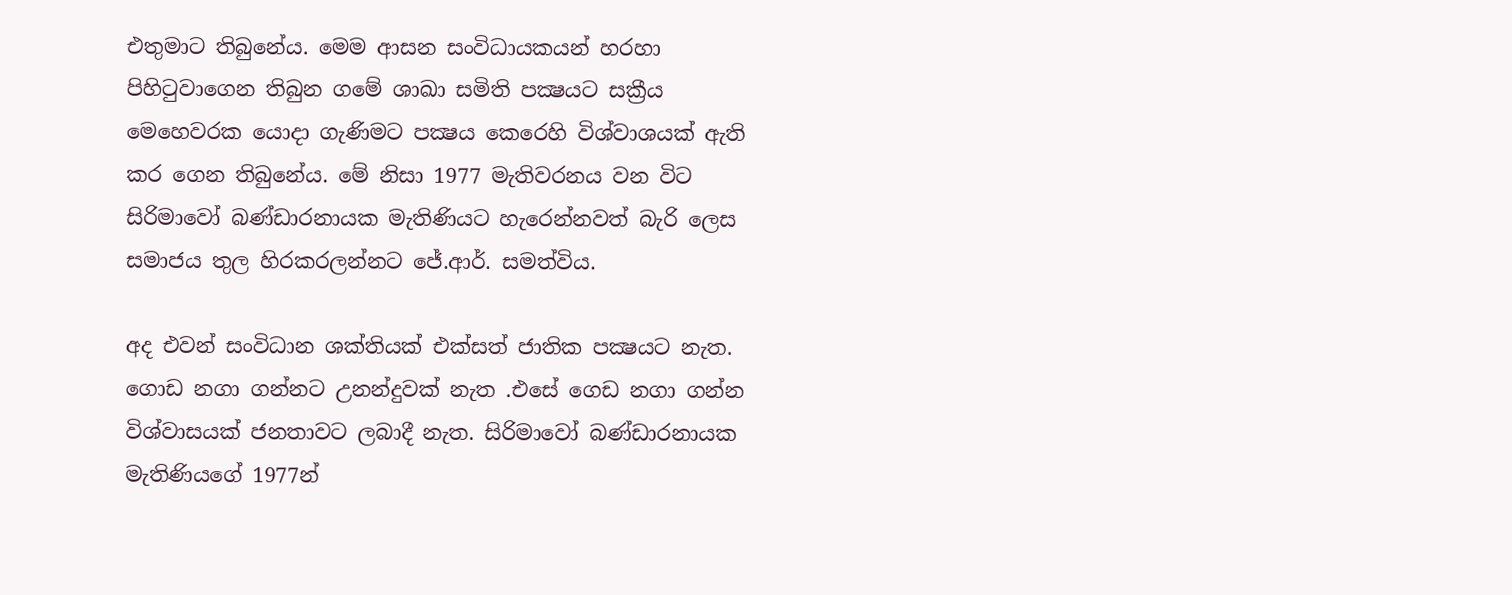එතුමාට තිබුනේය. මෙම ආසන සංවිධායකයන් හරහා පිහිටුවාගෙන තිබුන ගමේ ශාඛා සමිති පක්‍ෂයට සක්‍රීය මෙහෙවරක යොදා ගැණිමට පක්‍ෂය කෙරෙහි විශ්වාශයක් ඇති කර ගෙන තිබුනේය. මේ නිසා 1977 මැතිවරනය වන විට සිරිමාවෝ බණ්ඩාරනායක මැතිණියට හැරෙන්නවත් බැරි ලෙස සමාජය තුල හිරකරලන්නට ජේ.ආර්. සමත්විය.

අද එවන් සංවිධාන ශක්තියක් එක්‌සත් ජාතික පක්‍ෂයට නැත.  ගොඩ නගා ගන්නට උනන්දුවක් නැත .එසේ ගෙඩ නගා ගන්න විශ්වාසයක් ජනතාවට ලබාදී නැත. සිරිමාවෝ බණ්ඩාරනායක මැතිණියගේ 1977න්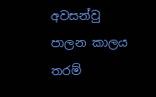අවසන්වු පාලන කාලය තරම්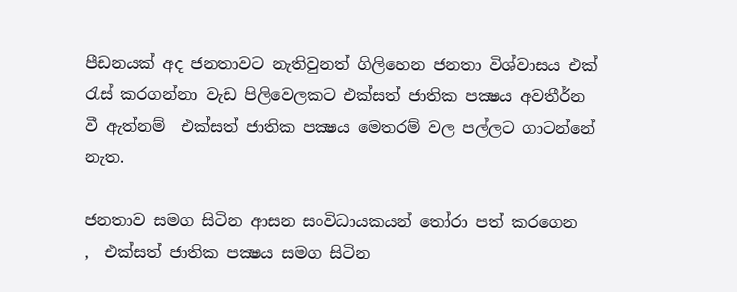පීඩනයක් අද ජනතාවට නැතිවුනත් ගිලිහෙන ජනතා විශ්වාසය එක් රැස් කරගන්නා වැඩ පිලිවෙලකට එක්‌සත් ජාතික පක්‍ෂය අවතීර්න වී ඇත්නම්  එක්‌සත් ජාතික පක්‍ෂය මෙතරම් වල පල්ලට ගාටන්නේ නැත.

ජනතාව සමග සිටින ආසන සංවිධායකයන් තෝරා පත් කරගෙන  ,  එක්‌සත් ජාතික පක්‍ෂය සමග සිටින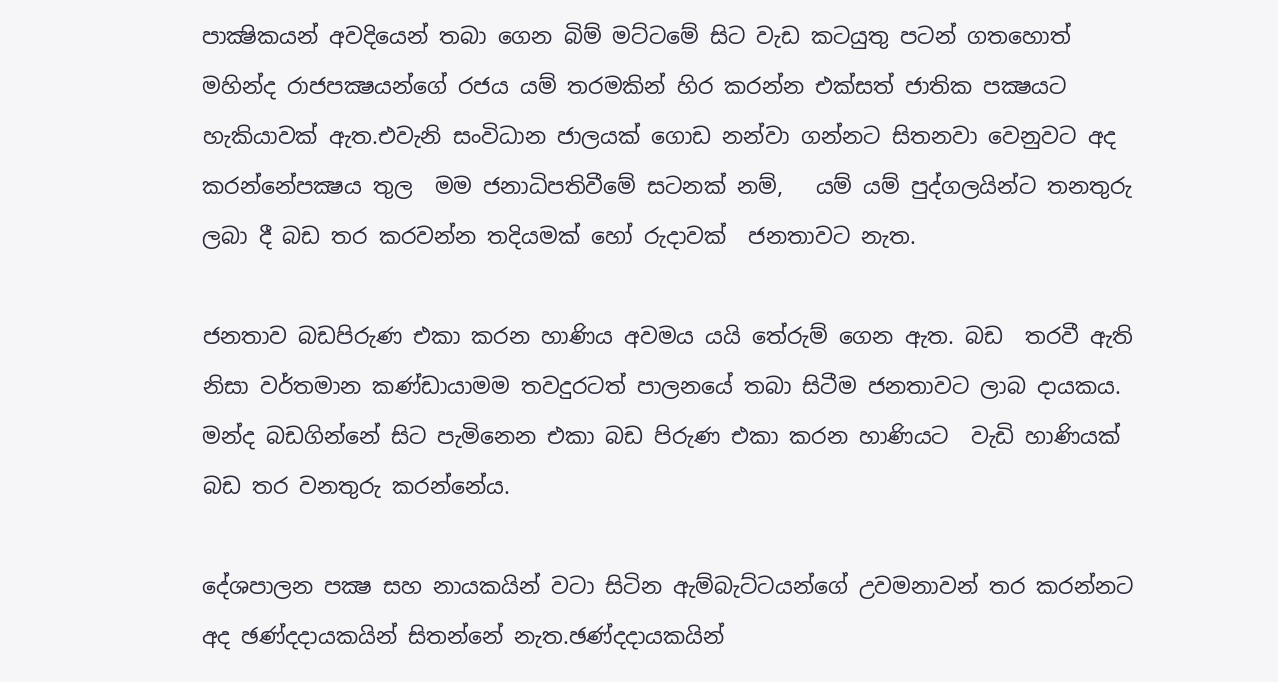පාක්‍ෂිකයන් අවදියෙන් තබා ගෙන බිම් මට්ටමේ සිට වැඩ කටයුතු පටන් ගතහොත්  මහින්ද රාජපක්‍ෂයන්ගේ රජය යම් තරමකින් හිර කරන්න එක්‌සත් ජාතික පක්‍ෂයට හැකියාවක් ඇත.එවැනි සංවිධාන ජාලයක් ගොඩ නන්වා ගන්නට සිතනවා වෙනුවට අද කරන්නේපක්‍ෂය තුල  මම ජනාධිපතිවීමේ සටනක් නම්,   යම් යම් පුද්ගලයින්ට තනතුරු ලබා දී බඩ තර කරවන්න තදියමක් හෝ රුදාවක්  ජනතාවට නැත.

ජනතාව බඩපිරුණ එකා කරන හාණිය අවමය යයි තේරුම් ගෙන ඇත. බඩ  තරවී ඇති නිසා වර්තමාන කණ්ඩායාමම තවදුරටත් පාලනයේ තබා සිටීම ජනතාවට ලාබ දායකය. මන්ද බඩගින්නේ සිට පැමිනෙන එකා බඩ පිරුණ එකා කරන හාණියට  වැඩි හාණියක් බඩ තර වනතුරු කරන්නේය.

දේශපාලන පක්‍ෂ සහ නායකයින් වටා සිටින ඇම්බැට්ටයන්ගේ උවමනාවන් තර කරන්නට අද ඡණ්දදායකයින් සිතන්නේ නැත.ඡණ්දදායකයින්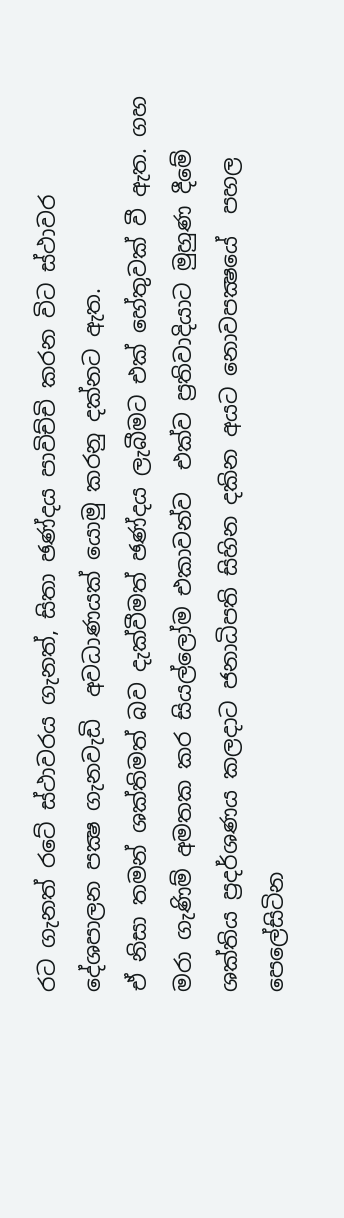රට ගැනත් රටේ ස්ථාවරය ගැනත්, සිතා ඡණ්දය පාවිච්චි කරන විට ස්ථාවර දේශපාලන පක්‍ෂ ගැනවැඩි  අවධාණයක් යොමු කරනු දක්නට ඇත.
ඒ නිසා තමන් ශක්තිමත් බව දැක්වීමත් ඡණ්දය ලැබීමට එක් හේතුවක් වී ඇත. ගහ මරා ගැණිම් අමතක කර සියල්ලෝම එකාවන්ව  එක්ව ප්‍රතිවාදියාට මුහුණ දීමේ ශක්තිය ප්‍රදර්ශණය කලදාට ජනාධිපති සිහින දකින අයට නොවපක්‍ෂයේ  පහල පෙලේසිටින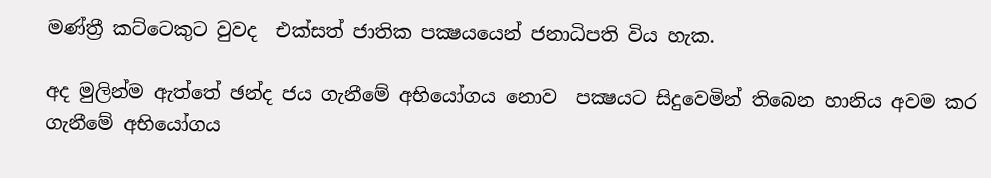මණ්ත්‍රී කට්ටෙකුට වුවද  එක්‌සත් ජාතික පක්‍ෂයයෙන් ජනාධිපති විය හැක.

අද මුලින්ම ඇත්තේ ඡන්ද ජය ගැනීමේ අභියෝගය නොව  පක්‍ෂයට සිදුවෙමින් තිබෙන හානිය අවම කර ගැනීමේ අභියෝගය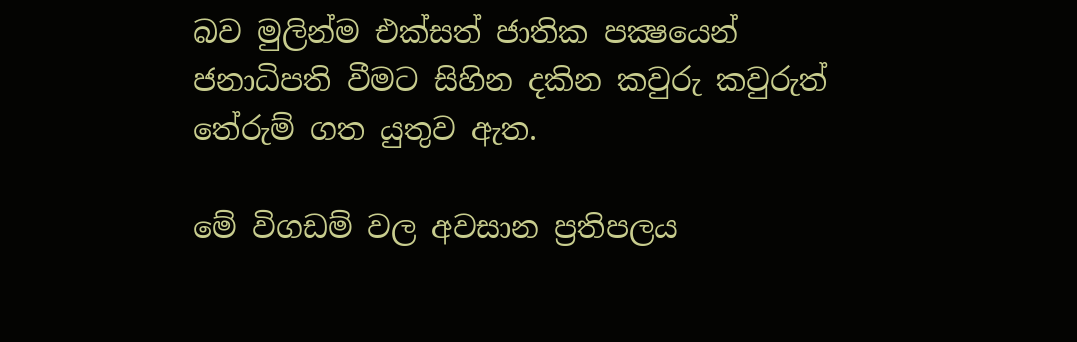බව මුලින්ම එක්‌සත් ජාතික පක්‍ෂයෙන් ජනාධිපති වීමට සිහින දකින කවුරු කවුරුත් තේරුම් ගත යුතුව ඇත.

මේ විගඩම් වල අවසාන ප්‍රතිපලය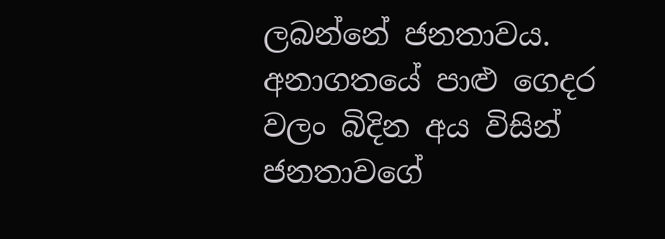ලබන්නේ ජනතාවය. අනාගතයේ පාළු ගෙදර වලං බිදින අය විසින්  ජනතාවගේ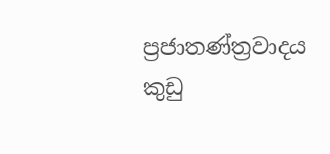ප්‍රජාතණ්ත්‍රවාදය කුඩු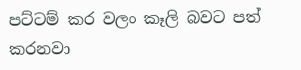පට්ටම් කර වලං කෑලි බවට පත් කරනවා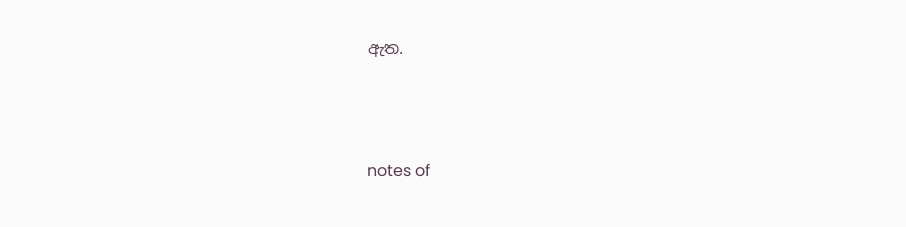ඇත.




notes of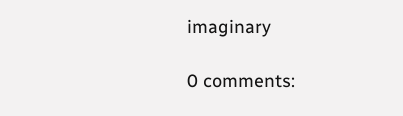imaginary

0 comments: